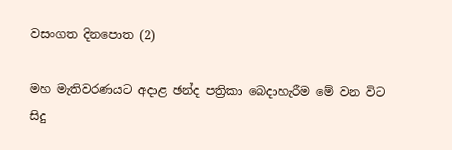වසංගත දිනපොත (2)

මහ මැතිවරණයට අදාළ ඡන්ද පත්‍රිකා බෙදාහැරීම මේ වන විට සිදු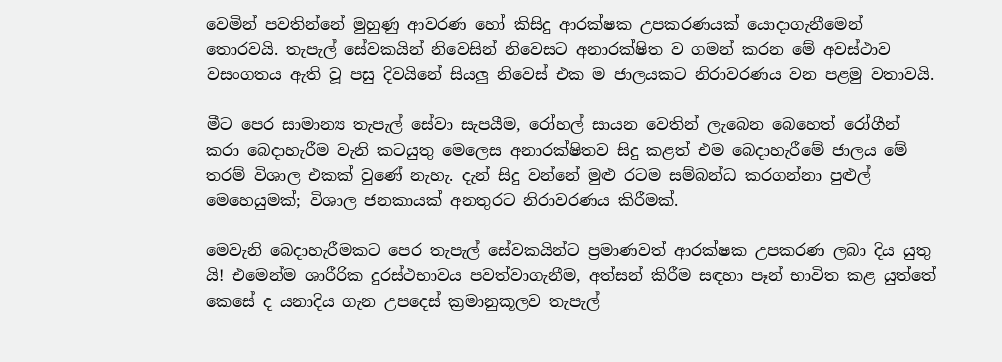වෙමින් පවතින්නේ මුහුණු ආවරණ හෝ කිසිදු ආරක්ෂක උපකරණයක් යොදාගැනීමෙන් තොරවයි. තැපැල් සේවකයින් නිවෙසින් නිවෙසට අනාරක්ෂිත ව ගමන් කරන මේ අවස්ථාව වසංගතය ඇති වූ පසු දිවයිනේ සියලු නිවෙස් එක ම ජාලයකට නිරාවරණය වන පළමු වතාවයි.

මීට පෙර සාමාන්‍ය තැපැල් සේවා සැපයීම, රෝහල් සායන වෙතින් ලැබෙන බෙහෙත් රෝගීන් කරා බෙදාහැරීම වැනි කටයුතු මෙලෙස අනාරක්ෂිතව සිදු කළත් එම බෙදාහැරීමේ ජාලය මේ තරම් විශාල එකක් වුණේ නැහැ. දැන් සිදු වන්නේ මුළු රටම සම්බන්ධ කරගන්නා පුළුල් මෙහෙයුමක්; විශාල ජනකායක් අනතුරට නිරාවරණය කිරීමක්.

මෙවැනි බෙදාහැරීමකට පෙර තැපැල් සේවකයින්ට ප්‍රමාණවත් ආරක්ෂක උපකරණ ලබා දිය යුතු යි! එමෙන්ම ශාරීරික දුරස්ථභාවය පවත්වාගැනීම, අත්සන් කිරීම සඳහා පෑන් භාවිත කළ යුත්තේ කෙසේ ද යනාදිය ගැන උපදෙස් ක්‍රමානුකූලව තැපැල්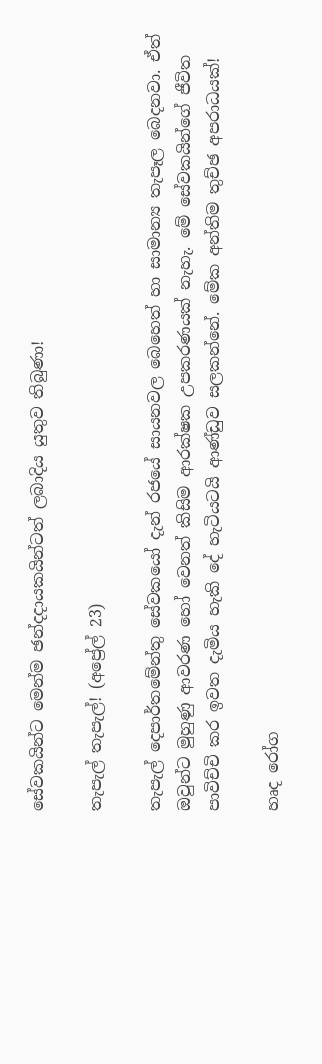සේවකයින්ට මෙන්ම ඡන්දදායකයින්ටත් ලබාදිය යුතුව තිබුණා!

තැපැල් තැපැල්! (අප්‍රේල් 23)

තැපැල් දෙපාර්තමේන්තු සේවකයෝ දැන් රජයේ සායනවල බෙහෙත් හා සාමාන්‍ය තැපෑල බෙදනවා. ඒත් ඔවුන්ට මුහුණු ආවරණ හෝ වෙනත් කිසිම ආරක්ෂක උපකරණයක් නැහැ. මේ සේවකයින්ගේ ජීවිත පාවිච්චි කර ඉවත දැමිය හැකි දේ හැටියටයි ආණ්ඩුව සලකන්නේ. මේක අන්තිම තුච්ඡ අපරාධයක්!

හෘද රෝග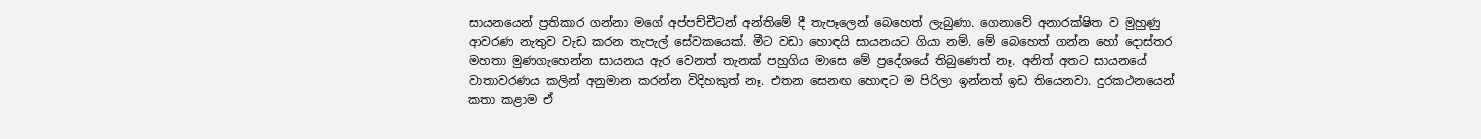සායනයෙන් ප්‍රතිකාර ගන්නා මගේ අප්පච්චීටන් අන්තිමේ දී තැපෑලෙන් බෙහෙත් ලැබුණා. ගෙනාවේ අනාරක්ෂිත ව මුහුණු ආවරණ නැතුව වැඩ කරන තැපැල් සේවකයෙක්. මීට වඩා හොඳයි සායනයට ගියා නම්. මේ බෙහෙත් ගන්න හෝ දොස්තර මහතා මුණගැහෙන්න සායනය ඇර වෙනත් තැනක් පහුගිය මාසෙ මේ ප්‍රදේශයේ තිබුණෙත් නෑ. අනිත් අතට සායනයේ වාතාවරණය කලින් අනුමාන කරන්න විදිහකුත් නෑ. එතන සෙනඟ හොඳට ම පිරිලා ඉන්නත් ඉඩ තියෙනවා. දුරකථනයෙන් කතා කළාම ඒ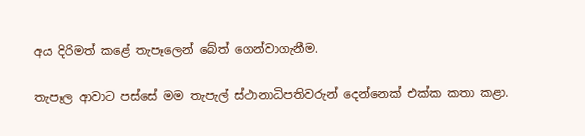අය දිරිමත් කළේ තැපෑලෙන් බේත් ගෙන්වාගැනීම.

තැපෑල ආවාට පස්සේ මම තැපැල් ස්ථානාධිපතිවරුන් දෙන්නෙක් එක්ක කතා කළා.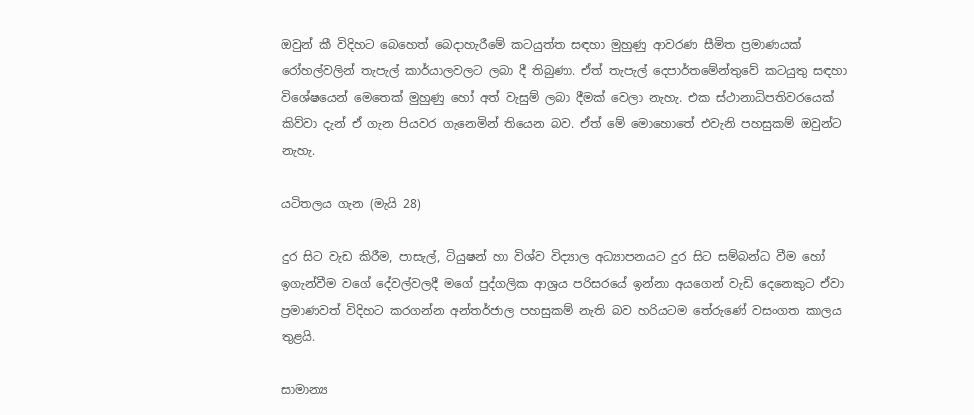ඔවුන් කී විදිහට බෙහෙත් බෙදාහැරීමේ කටයුත්ත සඳහා මුහුණු ආවරණ සීමිත ප්‍රමාණයක් රෝහල්වලින් තැපැල් කාර්යාලවලට ලබා දී තිබුණා. ඒත් තැපැල් දෙපාර්තමේන්තුවේ කටයුතු සඳහා විශේෂයෙන් මෙතෙක් මුහුණු හෝ අත් වැසුම් ලබා දීමක් වෙලා නැහැ. එක ස්ථානාධිපතිවරයෙක් කිව්වා දැන් ඒ ගැන පියවර ගැනෙමින් තියෙන බව. ඒත් මේ මොහොතේ එවැනි පහසුකම් ඔවුන්ට නැහැ.

යටිතලය ගැන (මැයි 28)

දුර සිට වැඩ කිරීම, පාසැල්, ටියුෂන් හා විශ්ව විද්‍යාල අධ්‍යාපනයට දුර සිට සම්බන්ධ වීම හෝ ඉගැන්වීම වගේ දේවල්වලදී මගේ පුද්ගලික ආශ්‍රය පරිසරයේ ඉන්නා අයගෙන් වැඩි දෙනෙකුට ඒවා ප්‍රමාණවත් විදිහට කරගන්න අන්තර්ජාල පහසුකම් නැති බව හරියටම තේරුණේ වසංගත කාලය තුළයි.

සාමාන්‍ය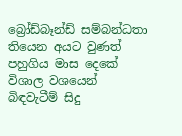බ්‍රෝඩ්බෑන්ඩ් සම්බන්ධතා තියෙන අයට වුණත් පහුගිය මාස දෙකේ විශාල වශයෙන් බිඳවැටීම් සිදු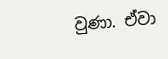වුණා. ඒවා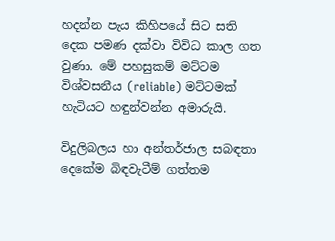හදන්න පැය කිහිපයේ සිට සති දෙක පමණ දක්වා විවිධ කාල ගත වුණා. මේ පහසුකම් මට්ටම විශ්වසනීය (reliable) මට්ටමක් හැටියට හඳුන්වන්න අමාරුයි.

විදුලිබලය හා අන්තර්ජාල සබඳතා දෙකේම බිඳවැටීම් ගත්තම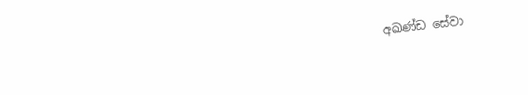අඛණ්ඩ සේවා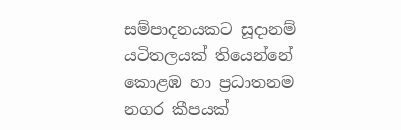සම්පාදනයකට සූදානම් යටිතලයක් තියෙන්නේ කොළඹ හා ප්‍රධාතනම නගර කීපයක්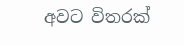අවට විතරක්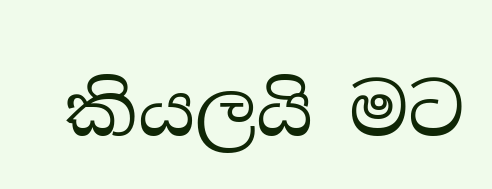කියලයි මට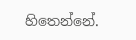හිතෙන්නේ.